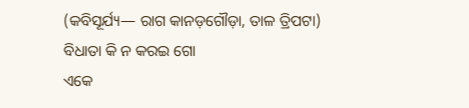(କବିସୂର୍ଯ୍ୟ— ରାଗ କାନଡ଼ଗୌଡ଼ା, ତାଳ ତ୍ରିପଟା)
ବିଧାତା କି ନ କରଇ ଗୋ
ଏକେ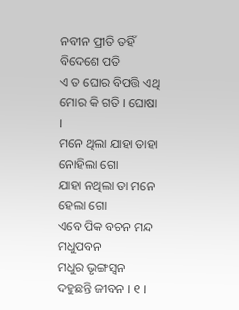ନବୀନ ପ୍ରୀତି ତହିଁ ବିଦେଶେ ପତି
ଏ ତ ଘୋର ବିପତ୍ତି ଏଥି ମୋର କି ଗତି । ଘୋଷା ।
ମନେ ଥିଲା ଯାହା ତାହା ନୋହିଲା ଗୋ
ଯାହା ନଥିଲା ତା ମନେ ହେଲା ଗୋ
ଏବେ ପିକ ବଚନ ମନ୍ଦ ମଧୁପବନ
ମଧୁର ଭୃଙ୍ଗସ୍ୱନ ଦହୁଛନ୍ତି ଜୀବନ । ୧ ।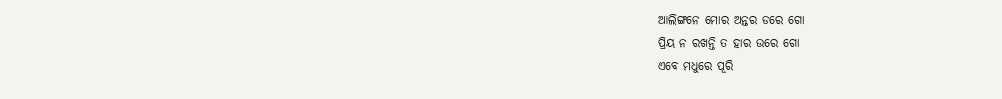ଆଲିଙ୍ଗନେ ମୋର ଅନ୍ତର ଡରେ ଗୋ
ପ୍ରିୟ ନ ରଖନ୍ତି ତ ହାର ଉରେ ଗୋ
ଏବେ ମଧୁରେ ପୂରି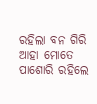ରହିଲା ବନ ଗିରି
ଆହା ମୋତେ ପାଶୋରି ରହିଲେ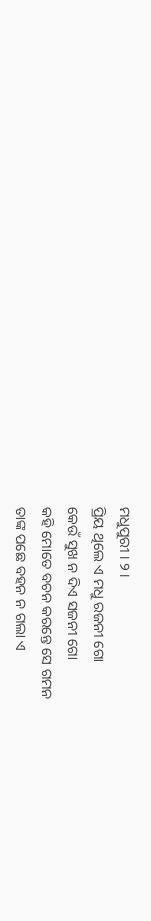ମଧୁପୁରୀ । ୨ ।
ପ୍ରିୟ ଥିଲେ ଏ ମଧୁ ରଜନୀ ଗୋ
କେଉଁ ସୁଖ ନ ଦିଏ ସଜନୀ ଗୋ
କହି ମୋତେ ବଚନ କରନ୍ତେ ସେ ଗମନ
ତାଙ୍କ ପଛେ ବହନ ନ ଗଲା ଏ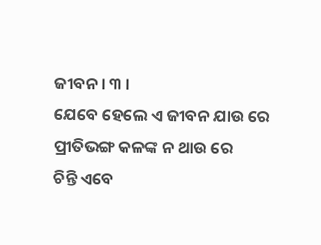ଜୀବନ । ୩ ।
ଯେବେ ହେଲେ ଏ ଜୀବନ ଯାଉ ରେ
ପ୍ରୀତିଭଙ୍ଗ କଳଙ୍କ ନ ଥାଉ ରେ
ଚିନ୍ତି ଏବେ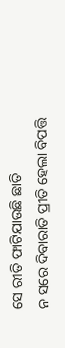ସେ ରୀତି ଫାଟିଯାଉଛି ଛାତି
ନ ସରେ ଦିବାରାତି ପ୍ରୀତି ହେଲା ବିପତ୍ତି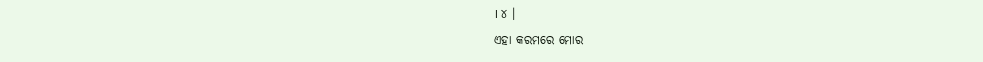। ୪ ।
ଏହା କରମରେ ମୋର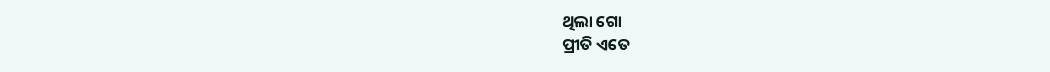ଥିଲା ଗୋ
ପ୍ରୀତି ଏତେ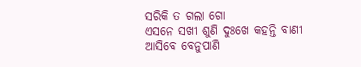ସରିକି ତ ଗଲା ଗୋ
ଏସନେ ସଖୀ ଶୁଣି ଦୁଃଖେ କହନ୍ତି ବାଣୀ
ଆସିବେ ବେନୁପାଣି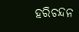ହରିଚନ୍ଦନ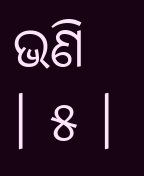ଭଣି । ୫ ।